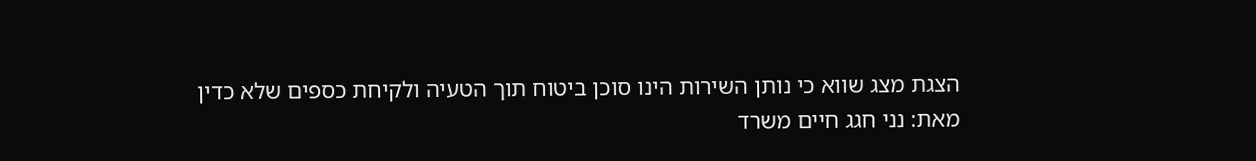הצגת מצג שווא כי נותן השירות הינו סוכן ביטוח תוך הטעיה ולקיחת כספים שלא כדין
מאת: נני חגג חיים משרד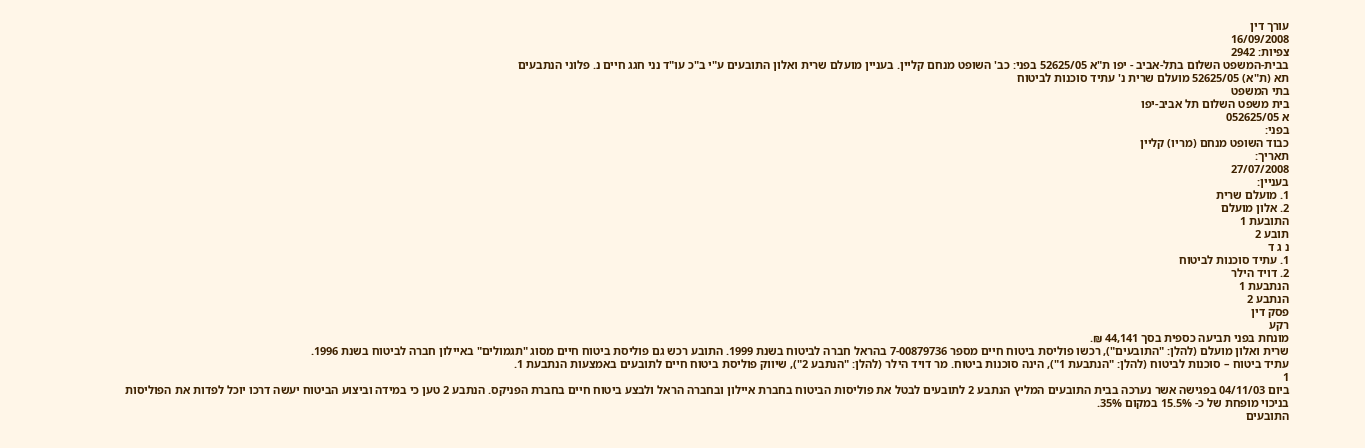עורך דין
16/09/2008
צפיות: 2942
בבית-המשפט השלום בתל-אביב - יפו ת"א 52625/05 בפני: כב' השופט מנחם קליין. בעניין מועלם שרית ואלון התובעים ע"י ב"כ עו"ד נני חגג חיים נ. פלוני הנתבעים
תא (ת"א) 52625/05 מועלם שרית נ' עתיד סוכנות לביטוח
בתי המשפט
בית משפט השלום תל אביב-יפו
א 052625/05
בפני:
כבוד השופט מנחם (מריו) קליין
תאריך:
27/07/2008
בעניין:
1. מועלם שרית
2. אלון מועלם
התובעת 1
תובע 2
נ ג ד
1. עתיד סוכנות לביטוח
2. דויד הילר
הנתבעת 1
הנתבע 2
פסק דין
רקע
מונחת בפני תביעה כספית בסך 44,141 ₪.
שרית ואלון מועלם (להלן: "התובעים"), רכשו פוליסת ביטוח חיים מספר 7-00879736 בהראל חברה לביטוח בשנת 1999. התובע רכש גם פוליסת ביטוח חיים מסוג "תגמולים" באיילון חברה לביטוח בשנת 1996.
עתיד ביטוח – סוכנות לביטוח (להלן: "הנתבעת 1"), הינה סוכנות ביטוח. מר דויד הילר (להלן: "הנתבע 2"), שיווק פוליסת ביטוח חיים לתובעים באמצעות הנתבעת 1.
1
ביום 04/11/03 בפגישה אשר נערכה בבית התובעים המליץ הנתבע 2 לתובעים לבטל את פוליסות הביטוח בחברת איילון ובחברה הראל ולבצע ביטוח חיים בחברת הפניקס. הנתבע 2 טען כי במידה וביצוע הביטוח יעשה דרכו יוכל לפדות את הפוליסות בניכוי מופחת של כ- 15.5% במקום 35%.
התובעים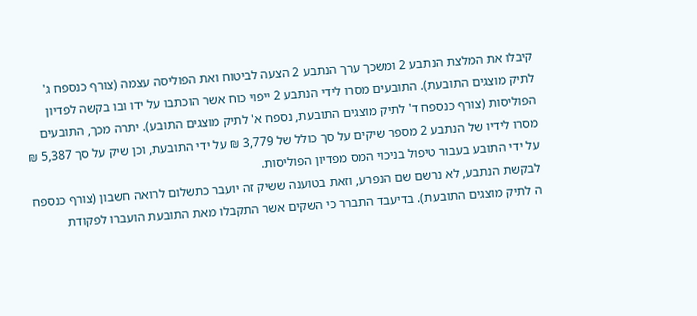קיבלו את המלצת הנתבע 2 ומשכך ערך הנתבע 2 הצעה לביטוח ואת הפוליסה עצמה (צורף כנספח ג' לתיק מוצגים התובעת). התובעים מסרו לידי הנתבע 2 ייפוי כוח אשר הוכתבו על ידו ובו בקשה לפדיון הפוליסות (צורף כנספח ד' לתיק מוצגים התובעת, נספח א' לתיק מוצגים התובע). יתרה מכך, התובעים מסרו לידיו של הנתבע 2 מספר שיקים על סך כולל של 3,779 ₪ על ידי התובעת, וכן שיק על סך 5,387 ₪ על ידי התובע בעבור טיפול בניכוי המס מפדיון הפוליסות.
לבקשת הנתבע, לא נרשם שם הנפרע, וזאת בטוענה ששיק זה יועבר כתשלום לרואה חשבון (צורף כנספח ה לתיק מוצגים התובעת). בדיעבד התברר כי השקים אשר התקבלו מאת התובעת הועברו לפקודת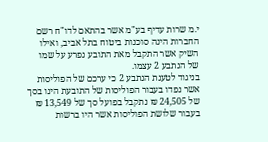י.מ שרות עדיף בע"מ אשר בהתאם לדו"ח רשם החברות הינה סוכנות ביטוח בתל אביב, ואילו השיק אשר התקבל מאת התובע נפרע על שמו של הנתבע 2 עצמו.
בניגוד לטענת הנתבע 2 כי ערכם של הפוליסות אשר נפדו בעבור הפוליסות של התובעת הינו בסך של 24,505 ₪ נתקבל בפועל סך של 13,549 ₪ בעבור שלושת הפוליסות אשר היו ברשות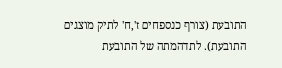התובעת (צורף כנספחים ז',ח' לתיק מוצגים התובעת). לתדהמתה של התובעת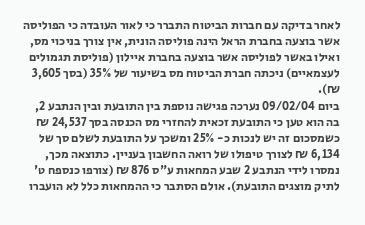לאחר בדיקה עם חברות הביטוח התברר כי לאור העובדה כי הפוליסה אשר בוצעה בחברת הראל הינה פוליסה הונית, אין צורך בניכוי מס, ואילו באשר לפוליסה אשר בוצעה בחברת איילון (פוליסת תגמולים לעצמאיים) ניכתה חברת הביטוח מס בשיעור של 35% (בסך 3,605 ₪).
ביום 09/02/04 נערכה פגישה נוספת בין התובעת ובין הנתבע 2, בה הוא טען כי התובעת זכאית להחזרי מס הכנסה בסך 24,537 ₪ כשמסכום זה יש לנכות כ- 25% ומשכך על התובעת לשלם סך של 6,134 ₪ לצורך טיפולו של רואה החשבון בעניין. כתוצאה מכך, נמסרו לידי הנתבע 2 שבע המחאות ע"ס 876 ₪ (צורפו כנספח ט' לתיק מוצגים התובעת). אולם הסתבר כי ההמחאות כלל לא הועברו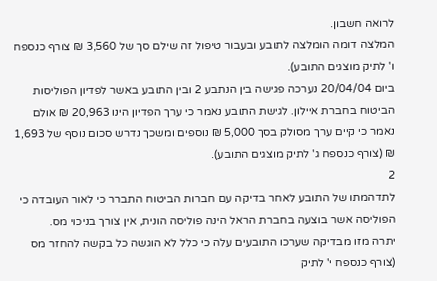לרואה חשבון.
המלצה דומה הומלצה לתובע ובעבור טיפול זה שילם סך של 3,560 ₪ צורף כנספח ו' לתיק מוצגים התובע).
ביום 20/04/04 נערכה פגישה בין הנתבע 2 ובין התובע באשר לפדיון הפוליסות הביטוח בחברת איילון. לגישת התובע נאמר כי ערך הפדיון הינו 20,963 ₪ אולם נאמר כי קיים ערך מסולק בסך 5,000 ₪ נוספים ומשכך נדרש סכום נוסף של 1,693 ₪ (צורף כנספח ג' לתיק מוצגים התובע).
2
לתדהמתו של התובע לאחר בדיקה עם חברות הביטוח התברר כי לאור העובדה כי הפוליסה אשר בוצעה בחברת הראל הינה פוליסה הונית, אין צורך בניכוי מס.
יתרה מזו מבדיקה שערכו התובעים עלה כי כלל לא הוגשה כל בקשה להחזר מס (צורף כנספח י' לתיק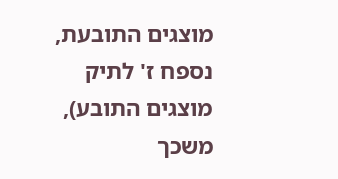מוצגים התובעת, נספח ז' לתיק מוצגים התובע), משכך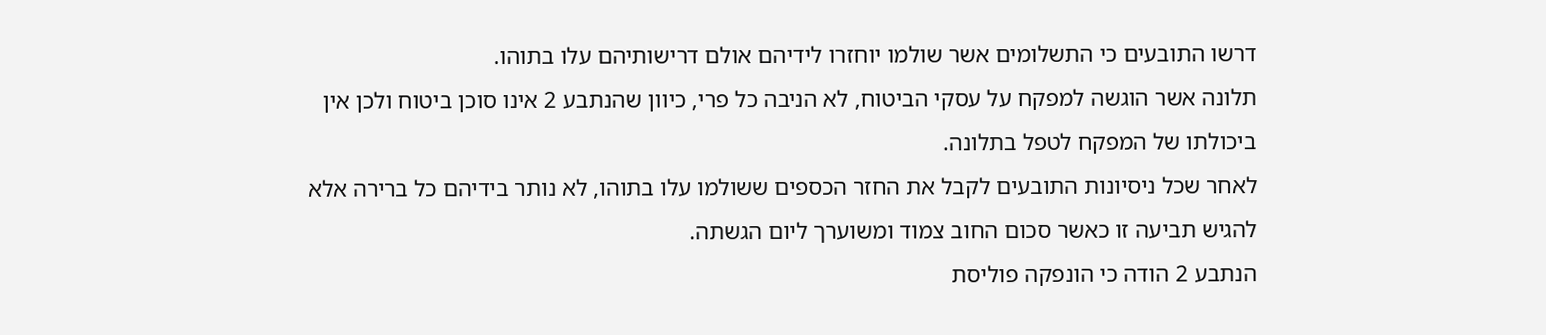דרשו התובעים כי התשלומים אשר שולמו יוחזרו לידיהם אולם דרישותיהם עלו בתוהו.
תלונה אשר הוגשה למפקח על עסקי הביטוח, לא הניבה כל פרי, כיוון שהנתבע 2 אינו סוכן ביטוח ולכן אין ביכולתו של המפקח לטפל בתלונה.
לאחר שכל ניסיונות התובעים לקבל את החזר הכספים ששולמו עלו בתוהו, לא נותר בידיהם כל ברירה אלא להגיש תביעה זו כאשר סכום החוב צמוד ומשוערך ליום הגשתה.
הנתבע 2 הודה כי הונפקה פוליסת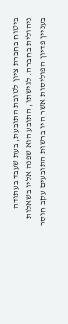ביטוח בחברת ציון לטובת התובעת, בעת שעבד בעתודה ניהולית בחברה. לגישתו, התובע הוא שפנה אליו בשאלות בעניין פדיון הפוליסות אשר היו ברשות התובעים עקב חוסר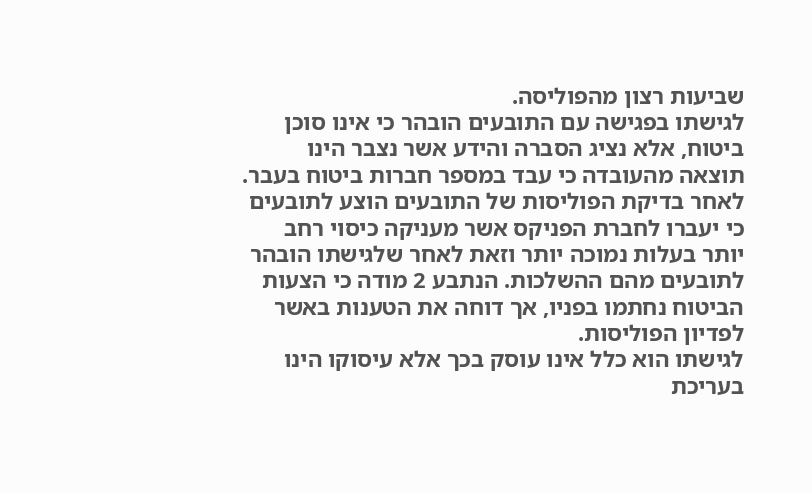שביעות רצון מהפוליסה.
לגישתו בפגישה עם התובעים הובהר כי אינו סוכן ביטוח, אלא נציג הסברה והידע אשר נצבר הינו תוצאה מהעובדה כי עבד במספר חברות ביטוח בעבר. לאחר בדיקת הפוליסות של התובעים הוצע לתובעים כי יעברו לחברת הפניקס אשר מעניקה כיסוי רחב יותר בעלות נמוכה יותר וזאת לאחר שלגישתו הובהר לתובעים מהם ההשלכות. הנתבע 2 מודה כי הצעות הביטוח נחתמו בפניו, אך דוחה את הטענות באשר לפדיון הפוליסות.
לגישתו הוא כלל אינו עוסק בכך אלא עיסוקו הינו בעריכת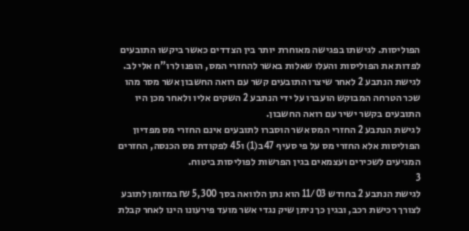הפוליסות. לגישתו בפגישה מאוחרת יותר בין הצדדים כאשר ביקשו התובעים לפדות את הפוליסות והעלו שאלות באשר להחזרי המס, הופנו לרו"ח אלי לב. לגישת הנתבע 2 לאחר שיצרו התובעים קשר עם רואה החשבון אשר מסר מהו שכר הטרחה המבוקש הועברו על ידי הנתבע 2 השקים אליו ולאחר מכן היו התובעים בקשר ישיר עם רואה החשבון.
לגישת הנתבע 2 החזרי המס אשר הוסברו לתובעים אינם החזרי מס מפדיון הפוליסות אלא החזרי מס על פי סעיף 47ב(1) ו45 לפקודת מס הכנסה, החזרים המגיעים לשכירים ועצמאים בגין הפרשות לפוליסות ביטוח.
3
לגישת הנתבע 2 בחודש 11/03 הוא נתן הלוואה בסך 5,300 ₪ במזומן לתובע לצורך רכישת רכב, ובגין כך ניתן שיק נגדי אשר מועד פירעונו הינו לאחר קבלת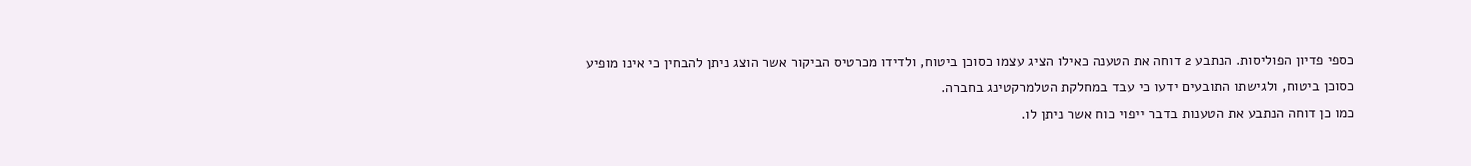כספי פדיון הפוליסות. הנתבע 2 דוחה את הטענה כאילו הציג עצמו כסוכן ביטוח, ולדידו מכרטיס הביקור אשר הוצג ניתן להבחין כי אינו מופיע כסוכן ביטוח, ולגישתו התובעים ידעו כי עבד במחלקת הטלמרקטינג בחברה.
כמו כן דוחה הנתבע את הטענות בדבר ייפוי כוח אשר ניתן לו.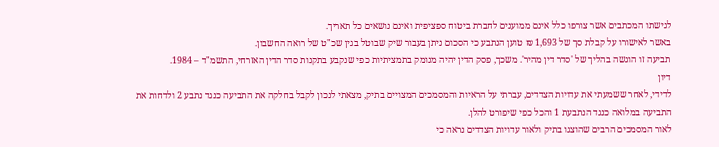לגישתו המכתבים אשר צורפו כלל אינם ממוענים לחברת ביטוח ספציפית ואינם נושאים כל תאריך.
באשר לאישורו על קבלת סך של 1,693 ₪ טוען הנתבע כי הסכום ניתן בעבור שיק שבוטל בגין שכ"ט של רואה החשבון.
תביעה זו הוגשה בהליך של 'סדר דין מהיר'. משכך, פסק הדין יהיה מנומק בתמציתיות כפי שנקבע בתקנות סדר הדין האזרחי, התשמ"ד – 1984.
דיון
לדידי, לאחר ששמעתי את עדויות הצדדים, עברתי על הראיות והמסמכים המצויים בתיק, מצאתי לנכון לקבל בחלקה את התביעה כנגד נתבע 2 ולדחות את התביעה במלואה כנגד הנתבעת 1 והכל כפי שיפורט להלן.
לאור המסמכים הרבים שהוצגו בתיק ולאור עדויות הצדדים נראה כי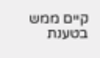קיים ממש בטענת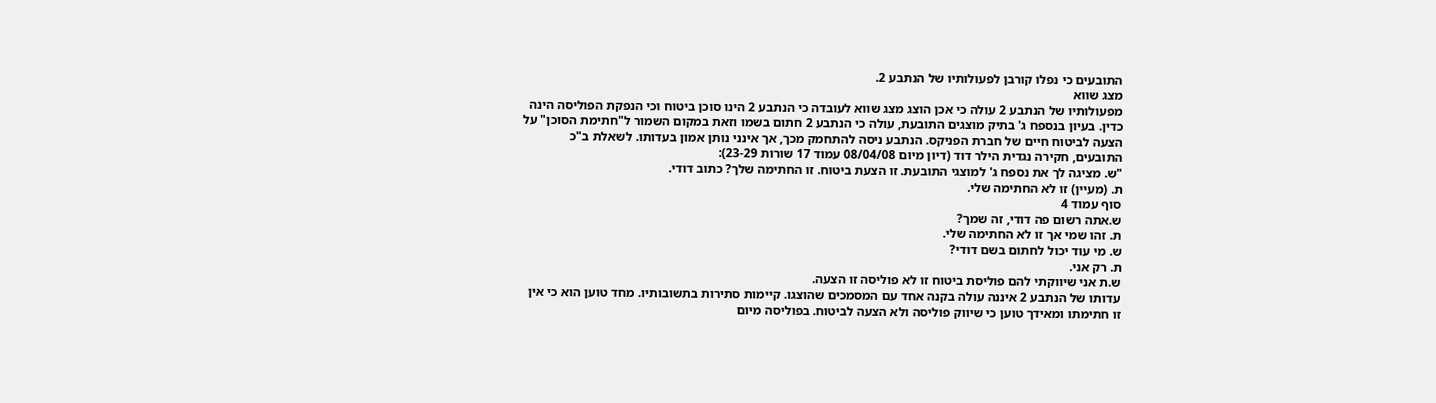התובעים כי נפלו קורבן לפעולותיו של הנתבע 2.
מצג שווא
מפעולותיו של הנתבע 2 עולה כי אכן הוצג מצג שווא לעובדה כי הנתבע 2 הינו סוכן ביטוח וכי הנפקת הפוליסה הינה כדין. בעיון בנספח ג' בתיק מוצגים התובעת, עולה כי הנתבע 2 חתום בשמו וזאת במקום השמור ל"חתימת הסוכן" על הצעה לביטוח חיים של חברת הפניקס. הנתבע ניסה להתחמק מכך, אך אינני נותן אמון בעדותו. לשאלת ב"כ התובעים, חקירה נגדית הילר דוד (דיון מיום 08/04/08 עמוד 17 שורות 23-29):
"ש. מציגה לך את נספח ג' למוצגי התובעת. זו הצעת ביטוח. זו החתימה שלך? כתוב דודי.
ת. (מעיין) זו לא החתימה שלי.
סוף עמוד 4
ש.אתה רשום פה דודי, זה שמך?
ת. זהו שמי אך זו לא החתימה שלי.
ש. מי עוד יכול לחתום בשם דודי?
ת. רק אני.
ש.ת אני שיווקתי להם פוליסת ביטוח זו לא פוליסה זו הצעה.
עדותו של הנתבע 2 איננה עולה בקנה אחד עם המסמכים שהוצגו. קיימות סתירות בתשובותיו. מחד טוען הוא כי אין זו חתימתו ומאידך טוען כי שיווק פוליסה ולא הצעה לביטוח. בפוליסה מיום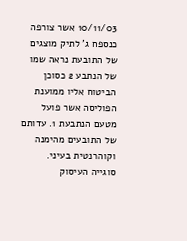10/11/03 אשר צורפה כנספח ג' לתיק מוצגים של התובעת נראה שמו של הנתבע 2 כסוכן הביטוח אליו ממוענת הפוליסה אשר פועל מטעם הנתבעת 1. עדותם של התובעים מהימנה וקוהרנטית בעיני.
סוגייה העיסוק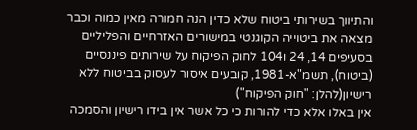והתיווך בשירותי ביטוח שלא כדין הנה חמורה מאין כמוה וכבר מצאה את ביטוייה הקוגנטי במישורים האזרחיים והפליליים בסעיפים 14, 24 ו104 לחוק הפיקוח על שירותים פיננסיים (ביטוח), תשמ"א-1981, קובעים איסור לעסוק בביטוח ללא רישיון(להלן: "חוק הפיקוח")
אין באלו אלא כדי להורות כי כל אשר אין בידו רישיון והסמכה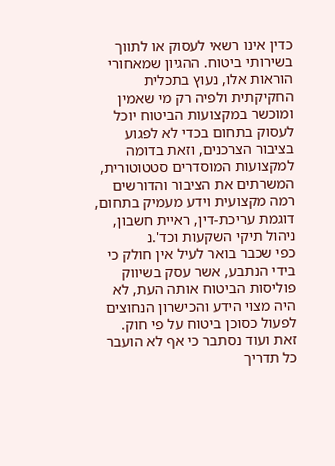כדין אינו רשאי לעסוק או לתווך בשירותי ביטוח. ההגיון שמאחורי הוראות אלו, נעוץ בתכלית החקיקתית ולפיה רק מי שאמין ומוכשר במקצועות הביטוח יוכל לעסוק בתחום בכדי לא לפגוע בציבור הצרכנים, וזאת בדומה למקצועות המוסדרים סטטוטורית, המשרתים את הציבור והדורשים רמה מקצועית וידע מעמיק בתחום, דוגמת עריכת-דין, ראיית חשבון, ניהול תיקי השקעות וכד'.נ
כפי שכבר בואר לעיל אין חולק כי בידי הנתבע, אשר עסק בשיווק פוליסות הביטוח אותה העת, לא היה מצוי הידע והכישרון הנחוצים לפעול כסוכן ביטוח על פי חוק. זאת ועוד נסתבר כי אף לא הועבר כל תדריך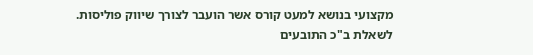מקצועי בנושא למעט קורס אשר הועבר לצורך שיווק פוליסות.
לשאלת ב"כ התובעים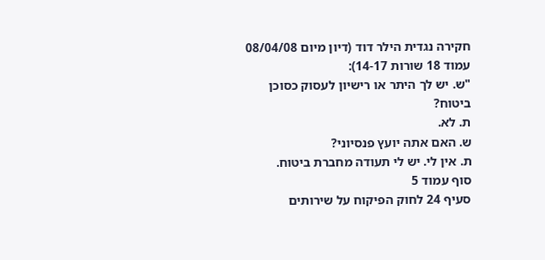חקירה נגדית הילר דוד (דיון מיום 08/04/08 עמוד 18 שורות 14-17):
"ש. יש לך היתר או רישיון לעסוק כסוכן ביטוח?
ת. לא.
ש. האם אתה יועץ פנסיוני?
ת. אין לי. יש לי תעודה מחברת ביטוח.
סוף עמוד 5
סעיף 24 לחוק הפיקוח על שירותים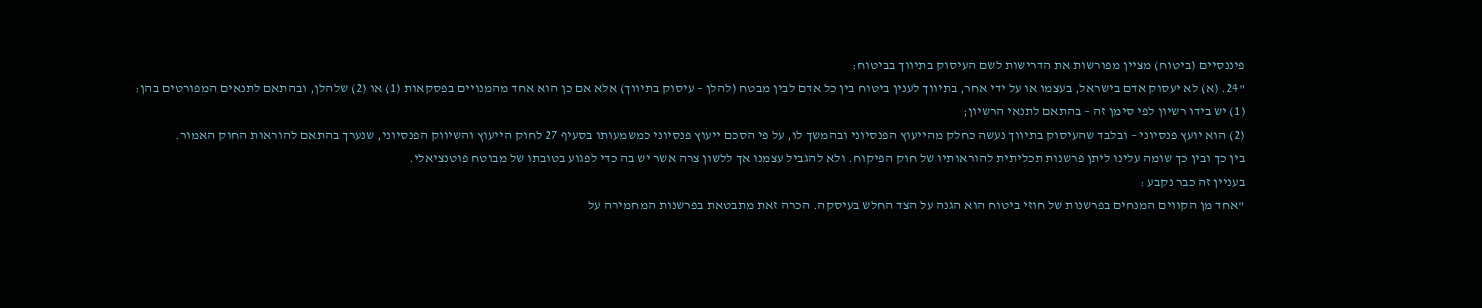פיננסיים (ביטוח) מציין מפורשות את הדרישות לשם העיסוק בתיווך בביטוח:
"24. (א) לא יעסוק אדם בישראל, בעצמו או על ידי אחר, בתיווך לענין ביטוח בין כל אדם לבין מבטח (להלן – עיסוק בתיווך) אלא אם כן הוא אחד מהמנויים בפסקאות (1) או (2) שלהלן, ובהתאם לתנאים המפורטים בהן:
(1) יש בידו רשיון לפי סימן זה – בהתאם לתנאי הרשיון;
(2) הוא יועץ פנסיוני – ובלבד שהעיסוק בתיווך נעשה כחלק מהייעוץ הפנסיוני ובהמשך לו, על פי הסכם ייעוץ פנסיוני כמשמעותו בסעיף 27 לחוק הייעוץ והשיווק הפנסיוני, שנערך בהתאם להוראות החוק האמור.
בין כך ובין כך שומה עלינו ליתן פרשנות תכליתית להוראותיו של חוק הפיקוח. ולא להגביל עצמנו אך ללשון צרה אשר יש בה כדי לפגוע בטובתו של מבוטח פוטנציאלי.
בעניין זה כבר נקבע :
"אחד מן הקווים המנחים בפרשנות של חוזי ביטוח הוא הגנה על הצד החלש בעיסקה. הכרה זאת מתבטאת בפרשנות המחמירה על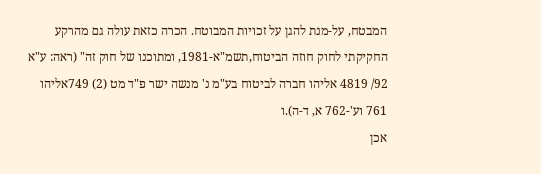המבטח, על-מנת להגן על זכויות המבוטח. הכרה כזאת עולה גם מהרקע החקיקתי לחוק חוזה הביטוח,תשמ"א-1981, ומתוכנו של חוק זה" (ראה: ע"א 92/ 4819 אליהו חברה לביטוח בע"מ נ' מנשה ישר פ"ד מט (2) 749אליהו 761 וע'-762 א, ד-ה).ו
אכן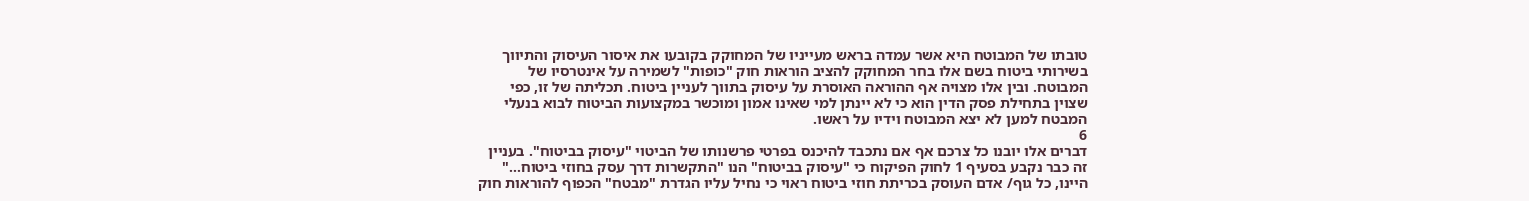טובתו של המבוטח היא אשר עמדה בראש מעייניו של המחוקק בקובעו את איסור העיסוק והתיווך בשירותי ביטוח בשם אלו בחר המחוקק להציב הוראות חוק "כופות" לשמירה על אינטרסיו של המבוטח. ובין אלו מצויה אף ההוראה האוסרת על עיסוק בתווך לעניין ביטוח. תכליתה של זו, כפי שצוין בתחילת פסק הדין הוא כי לא יינתן למי שאינו אמון ומוכשר במקצועות הביטוח לבוא בנעלי המבטח למען לא יצא המבוטח וידיו על ראשו.
6
דברים אלו יובנו כל צרכם אף אם נתכבד להיכנס בפרטי פרשנותו של הביטוי "עיסוק בביטוח". בעניין זה כבר נקבע בסעיף 1 לחוק הפיקוח כי "עיסוק בביטוח" הנו "התקשרות דרך עסק בחוזי ביטוח..." היינו, כל גוף/ אדם העוסק בכריתת חוזי ביטוח ראוי כי נחיל עליו הגדרת "מבטח" הכפוף להוראות חוק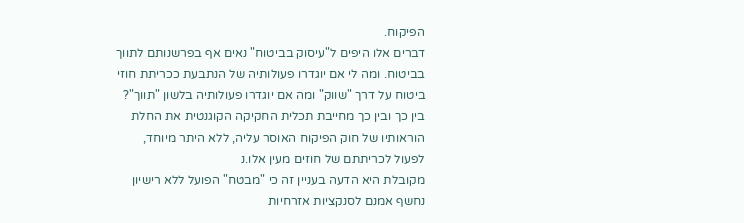הפיקוח.
דברים אלו היפים ל"עיסוק בביטוח" נאים אף בפרשנותם לתווך בביטוח. ומה לי אם יוגדרו פעולותיה של הנתבעת ככריתת חוזי ביטוח על דרך "שווק" ומה אם יוגדרו פעולותיה בלשון "תווך"? בין כך ובין כך מחייבת תכלית החקיקה הקוגנטית את החלת הוראותיו של חוק הפיקוח האוסר עליה, ללא היתר מיוחד, לפעול לכריתתם של חוזים מעין אלו.נ
מקובלת היא הדעה בעניין זה כי "מבטח" הפועל ללא רישיון נחשף אמנם לסנקציות אזרחיות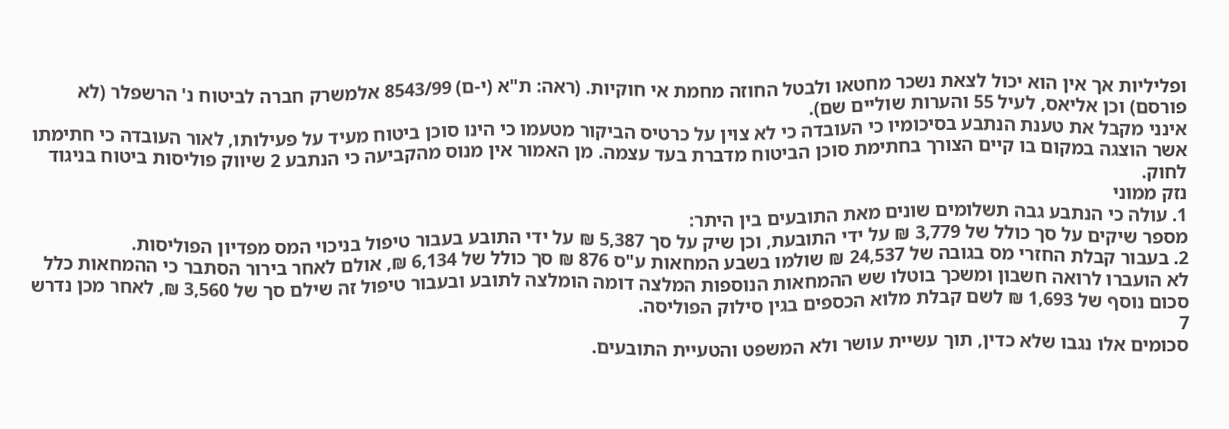ופליליות אך אין הוא יכול לצאת נשכר מחטאו ולבטל החוזה מחמת אי חוקיות. (ראה: ת"א (י-ם) 8543/99 אלמשרק חברה לביטוח נ' הרשפלר (לא פורסם) וכן אליאס, לעיל 55 והערות שוליים שם).
אינני מקבל את טענת הנתבע בסיכומיו כי העובדה כי לא צוין על כרטיס הביקור מטעמו כי הינו סוכן ביטוח מעיד על פעילותו, לאור העובדה כי חתימתו אשר הוצגה במקום בו קיים הצורך בחתימת סוכן הביטוח מדברת בעד עצמה. מן האמור אין מנוס מהקביעה כי הנתבע 2 שיווק פוליסות ביטוח בניגוד לחוק.
נזק ממוני
1. עולה כי הנתבע גבה תשלומים שונים מאת התובעים בין היתר:
מספר שיקים על סך כולל של 3,779 ₪ על ידי התובעת, וכן שיק על סך 5,387 ₪ על ידי התובע בעבור טיפול בניכוי המס מפדיון הפוליסות.
2. בעבור קבלת החזרי מס בגובה של 24,537 ₪ שולמו בשבע המחאות ע"ס 876 ₪ סך כולל של 6,134 ₪, אולם לאחר בירור הסתבר כי ההמחאות כלל לא הועברו לרואה חשבון ומשכך בוטלו שש ההמחאות הנוספות המלצה דומה הומלצה לתובע ובעבור טיפול זה שילם סך של 3,560 ₪, לאחר מכן נדרש סכום נוסף של 1,693 ₪ לשם קבלת מלוא הכספים בגין סילוק הפוליסה.
7
סכומים אלו נגבו שלא כדין, תוך עשיית עושר ולא המשפט והטעיית התובעים.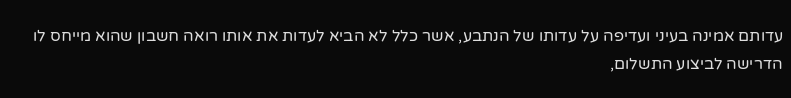עדותם אמינה בעיני ועדיפה על עדותו של הנתבע, אשר כלל לא הביא לעדות את אותו רואה חשבון שהוא מייחס לו הדרישה לביצוע התשלום,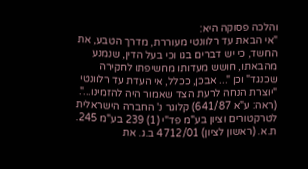והלכה פסוקה היא:
"אי הבאת עד רלוונטי מעוררת, מדרך הטבע, את החשד, כי יש דברים בגו וכי בעל הדין, שנמנע מהבאתו, חושש מעדותו מחשיפתו לחקירה שכנגד" וכן "... אבכן, ככלל, אי העדת עד רלוונטי "יוצרת הנחה לרעת הצד שאמור היה להזמינו...". (ראה: ע"א 641/87) קלוגר נ' החברה הישראלית לטרקטורים וציון בע"מ פד"י (1) 239 בע"מ 245. ת.א. (ראשון לציון) 4712/01 ב.ג. את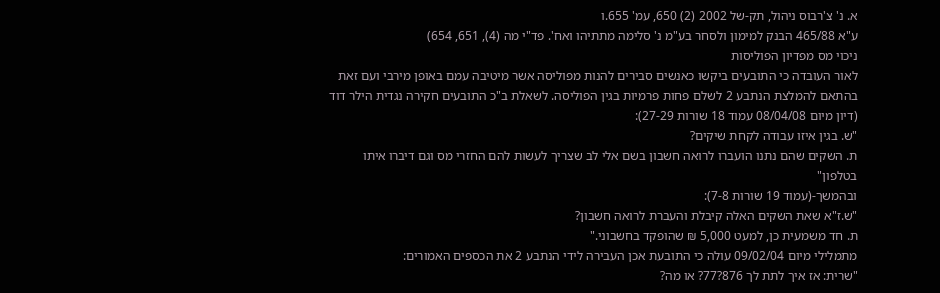א. נ' צ'רבוס ניהול, תק-של 2002 (2) 650, עמ' 655.ו
ע"א 465/88 הבנק למימון ולסחר בע"מ נ' סלימה מתתיהו ואח'. פד"י מה (4), 651, 654)
ניכוי מס מפדיון הפוליסות
לאור העובדה כי התובעים ביקשו כאנשים סבירים להנות מפוליסה אשר מיטיבה עמם באופן מירבי ועם זאת בהתאם להמלצת הנתבע 2 לשלם פחות פרמיות בגין הפוליסה. לשאלת ב"כ התובעים חקירה נגדית הילר דוד (דיון מיום 08/04/08 עמוד 18 שורות 27-29):
"ש. בגין איזו עבודה לקחת שיקים?
ת. השקים שהם נתנו הועברו לרואה חשבון בשם אלי לב שצריך לעשות להם החזרי מס וגם דיברו איתו בטלפון"
ובהמשך-(עמוד 19 שורות 7-8):
"ש.ז"א שאת השקים האלה קיבלת והעברת לרואה חשבון?
ת. חד משמעית כן, למעט 5,000 ₪ שהופקד בחשבוני."
מתמלילי מיום 09/02/04 עולה כי התובעת אכן העבירה לידי הנתבע 2 את הכספים האמורים:
"שרית: אז איך לתת לך 876?77? או מה?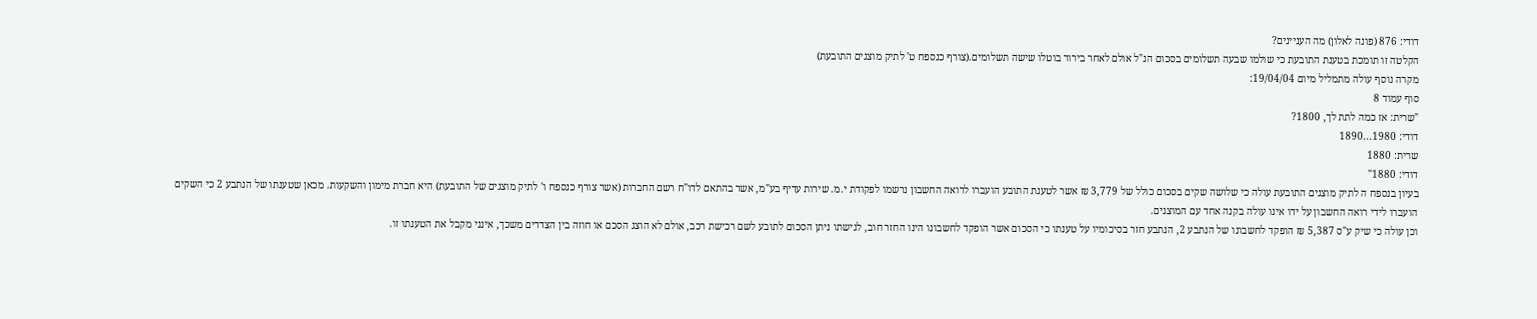דודי: 876 (פונה לאלון) מה העניינים?
הקלטה זו תומכת בטענת התובעת כי שולמו שבעה תשלומים בסכום הנ"ל אולם לאחר בירור בוטלו שישה תשלומים.(צורף כנספח ט' לתיק מוצגים התובעת)
מקרה נוסף עולה מתמליל מיום 19/04/04:
סוף עמוד 8
"שרית: אז כמה לתת לך, 1800?
דודי: 1980...1890
שרית: 1880
דודי: 1880"
בעיון בנספח ה לתיק מוצגים התובעת עולה כי שלושה שקים בסכום כולל של 3,779 ₪ אשר לטענת התובע הועברו לרואה החשבון נרשמו לפקודת י.מ. שירות עדיף בע"מ, אשר בהתאם לדו"ח רשם החברות (אשר צורף כנספח ו' לתיק מוצגים של התובעת) היא חברת מימון והשקעות. מכאן שטענתו של הנתבע 2 כי השקים הועברו לידי רואה החשבון על ידו אינו עולה בקנה אחד עם המוצגים.
וכן עולה כי שיק ע"ס 5,387 ₪ הופקד לחשבונו של הנתבע 2, הנתבע חזר בסיכומיו על טענתו כי הסכום אשר הופקד לחשבונו הינו החזר חוב, לגישתו ניתן הסכום לתובע לשם רכישת רכב, אולם לא הוצג הסכם או חוזה בין הצדדים משכך, אינני מקבל את הטענתו זו.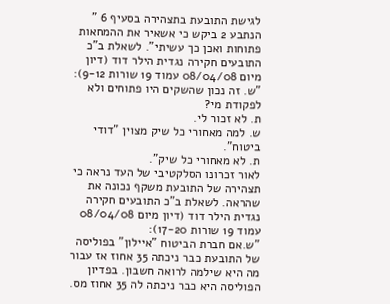לגישת התובעת בתצהירה בסעיף 6 " הנתבע 2 ביקש כי אשאיר את ההמחאות פתוחות ואכן כך עשיתי". לשאלת ב"כ התובעים חקירה נגדית הילר דוד (דיון מיום 08/04/08 עמוד 19 שורות 9-12):
"ש. זה נכון שהשקים היו פתוחים ולא לפקודת מי?
ת. לא זכור לי.
ש. למה מאחורי כל שיק מצוין "דודי ביטוח".
ת. לא מאחורי כל שיק".
לאור זכרונו הסלקטיבי של העד נראה כי תצהירה של התובעת משקף נכונה את שהראה. לשאלת ב"כ התובעים חקירה נגדית הילר דוד (דיון מיום 08/04/08 עמוד 19 שורות 17-20):
"ש.אם חברת הביטוח "איילון" בפוליסה של התובעת כבר ניכתה 35 אחוז אז עבור מה היא שילמה לרואה חשבון. בפדיון הפוליסה היא כבר ניכתה לה 35 אחוז מס.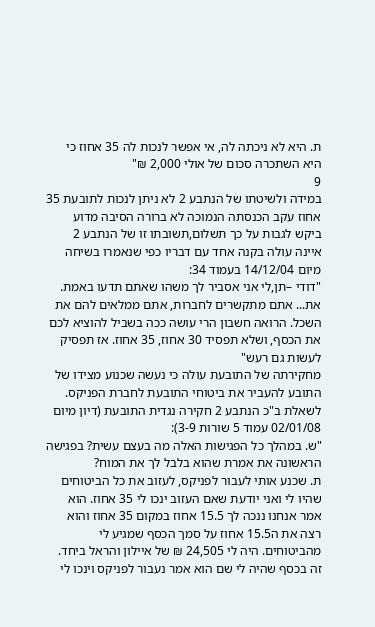ת. היא לא ניכתה לה, אי אפשר לנכות לה 35 אחוז כי היא השתכרה סכום של אולי 2,000 ₪"
9
במידה ולשיטתו של הנתבע 2 לא ניתן לנכות לתובעת 35 אחוז עקב הכנסתה הנמוכה לא ברורה הסיבה מדוע ביקש לגבות על כך תשלום,תשובתו זו של הנתבע 2 איינה עולה בקנה אחד עם דבריו כפי שנאמרו בשיחה מיום 14/12/04 בעמוד 34:
"דודי –תן,לי אני אסביר לך משהו שאתם תדעו באמת. את... אתם מתקשרים לחברות, אתם ממלאים להם את השכל. הרואה חשבון הרי עושה ככה בשביל להוציא לכם את הכסף, ושלא תפסיד 30 אחוז, 35 אחוז. אז תפסיק לעשות גם רעש"
מחקירתה של התובעת עולה כי נעשה שכנוע מצידו של התובע להעביר את ביטוחי התובעת לחברת הפניקס. לשאלת ב"כ הנתבע 2 חקירה נגדית התובעת (דיון מיום 02/01/08 עמוד 5 שורות 3-9):
"ש. במהלך כל הפגישות האלה מה בעצם עשית? בפגישה הראשונה את אמרת שהוא בלבל לך את המוח?
ת. שכנע אותי לעבור לפניקס, לעזוב את כל הביטוחים שהיו לי ואני יודעת שאם העזוב ינכו לי 35 אחוז. הוא אמר אנחנו ננכה לך 15.5 אחוז במקום 35 אחוז והוא רצה את ה15.5 אחוז על סמך הכסף שמגיע לי מהביטוחים. היה לי 24,505 ₪ של איילון והראל ביחד. זה בכסף שהיה לי שם הוא אמר נעבור לפניקס וינכו לי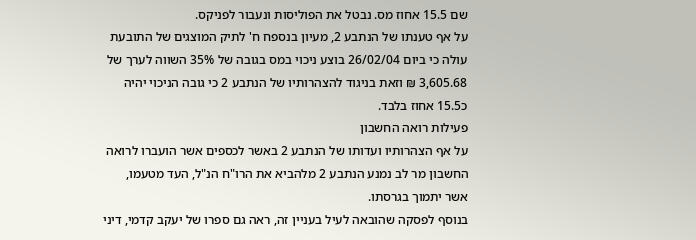שם 15.5 אחוז מס. נבטל את הפוליסות ונעבור לפניקס.
על אף טענתו של הנתבע 2, מעיון בנספח ח' לתיק המוצגים של התובעת עולה כי ביום 26/02/04 בוצע ניכוי במס בגובה של 35% השווה לערך של 3,605.68 ₪ וזאת בניגוד להצהרותיו של הנתבע 2 כי גובה הניכוי יהיה כ15.5 אחוז בלבד.
פעילות רואה החשבון
על אף הצהרותיו ועדותו של הנתבע 2 באשר לכספים אשר הועברו לרואה החשבון מר לב נמנע הנתבע 2 מלהביא את הרו"ח הנ"ל, העד מטעמו, אשר יתמוך בגרסתו.
בנוסף לפסקה שהובאה לעיל בעניין זה, ראה גם ספרו של יעקב קדמי, דיני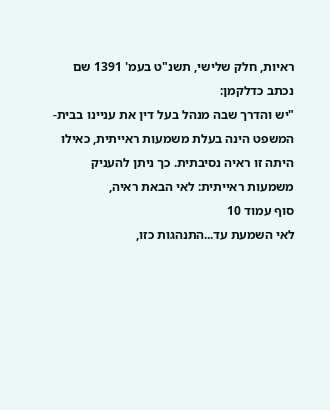ראיות, חלק שלישי, תשנ"ט בעמ' 1391 שם נכתב כדלקמן:
"יש והדרך שבה מנהל בעל דין את עניינו בבית-המשפט הינה בעלת משמעות ראייתית, כאילו היתה זו ראיה נסיבתית. כך ניתן להעניק משמעות ראייתית: לאי הבאת ראיה,
סוף עמוד 10
לאי השמעת עד...התנהגות כזו,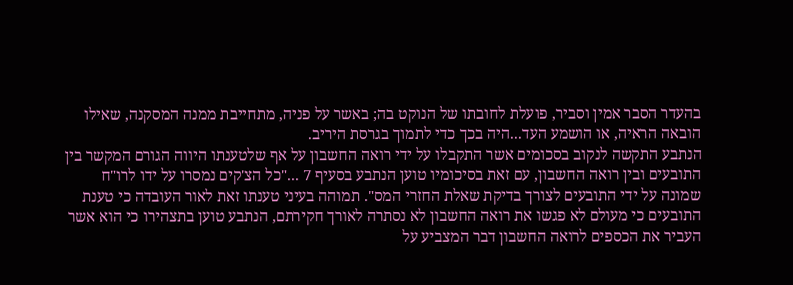בהעדר הסבר אמין וסביר, פועלת לחובתו של הנוקט בה; באשר על פניה, מתחייבת ממנה המסקנה, שאילו הובאה הראיה, או הושמע העד...היה בכך כדי לתמוך בגרסת היריב.
הנתבע התקשה לנקוב בסכומים אשר התקבלו על ידי רואה החשבון על אף שלטענתו היווה הגורם המקשר בין התובעים ובין רואה החשבון, עם זאת בסיכומיו טוען הנתבע בסעיף 7 ..."כל הצ'קים נמסרו על ידו לרו"ח שמונה על ידי התובעים לצורך בדיקת שאלת החזרי המס". תמוהה בעיני טענתו זאת לאור העובדה כי טענת התובעים כי מעולם לא פגשו את רואה החשבון לא נסתרה לאורך חקירתם, הנתבע טוען בתצהירו כי הוא אשר העביר את הכספים לרואה החשבון דבר המצביע על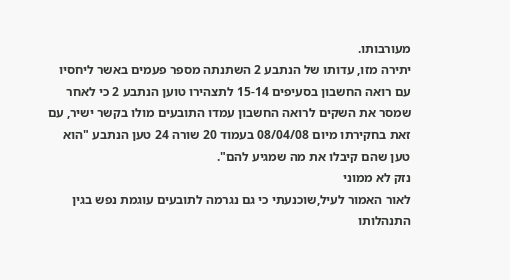מעורבותו.
יתירה מזו, עדותו של הנתבע 2 השתנתה מספר פעמים באשר ליחסיו עם רואה החשבון בסעיפים 15-14 לתצהירו טוען הנתבע 2 כי לאחר שמסר את השקים לרואה החשבון עמדו התובעים מולו בקשר ישיר, עם זאת בחקירתו מיום 08/04/08 בעמוד 20 שורה 24 טען הנתבע "הוא טען שהם קיבלו את מה שמגיע להם".
נזק לא ממוני
לאור האמור לעיל,שוכנעתי כי גם נגרמה לתובעים עוגמת נפש בגין התנהלותו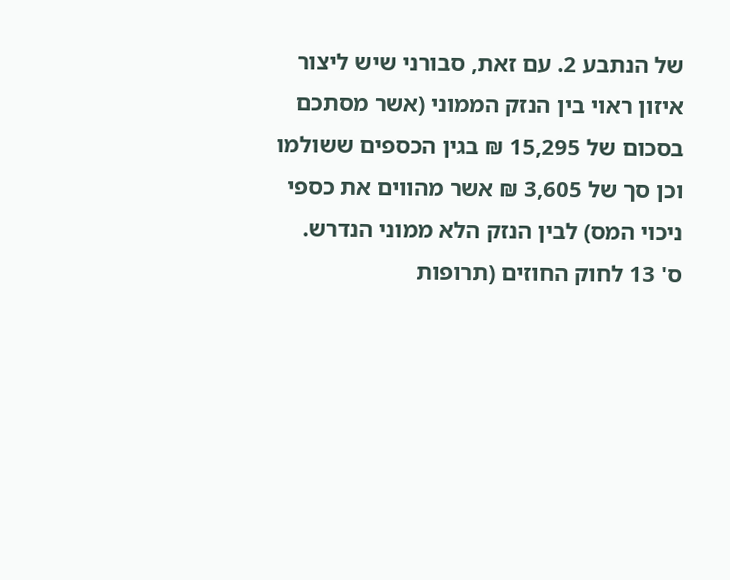של הנתבע 2. עם זאת, סבורני שיש ליצור איזון ראוי בין הנזק הממוני (אשר מסתכם בסכום של 15,295 ₪ בגין הכספים ששולמו וכן סך של 3,605 ₪ אשר מהווים את כספי ניכוי המס) לבין הנזק הלא ממוני הנדרש.
ס' 13 לחוק החוזים (תרופות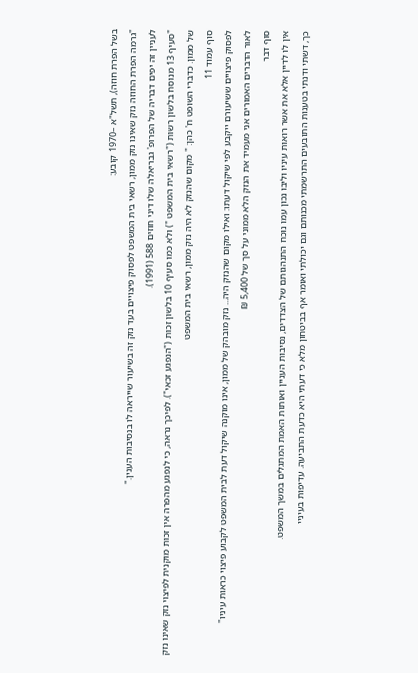בשל הפרת חוזה), תשל"א –1970 קובע:
"גרמה הפרת החוזה נזק שאינו נזק ממון, רשאי בית המשפט לפסוק פיצויים בעד נזק זה בשיעור שייראה לו בנסיבות הענין."
לעניין זה יפים דבריה של הפרופ' גבריאלה שלו דיני חוזים 588 (1991).
"סעיף 13 מנוסח בלשון רשות ("רשאי בית המשפט ") ולא כמו סעיף 10 בלשון זכות ("הנפגע זכאי"). לפיכך נראה, כי לנפגע מהפרה אין זכות מוקנית לפיצוי נזק שאינו נזק של ממון. כדברי השופט ח' כהן: " מקום שהנזק לא היה נזק ממון, רשאי בית המשפט
סוף עמוד 11
לפסוק פיצויים ששיעורם ייקבע לפי שיקול דעתו: ואילו מקום שהנזק היה... נזק מובהק של ממון, אינו מוקנה שיקול דעת לבית המשפט לקבוע פיצוי כראות עיניו"
לאור הדברים האמורים אני מעמיד את הנזק הלא ממוני על סך של 5,400 ₪
סוף דבר
אין לו לדיין אלא את אשר רואות עיניו וליבו נכון עמו נוכח התנהגותם של הצדדים, נסיבות העניין ואותות האמת המתגלים במשך המשפט.
כך, דשתי ודנתי בטענות התובעים התרשמתי מכנותם וגם יכולתי ואומר אף בביטחון מלא כי דעתי היא כדעת התביעה. עדיפות בעיניי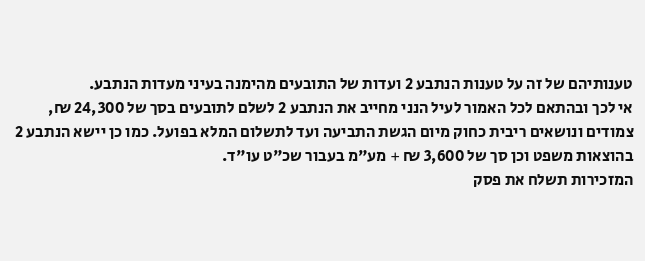טענותיהם של זה על טענות הנתבע 2 ועדות של התובעים מהימנה בעיני מעדות הנתבע.
אי לכך ובהתאם לכל האמור לעיל הנני מחייב את הנתבע 2 לשלם לתובעים בסך של 24,300 ₪, צמודים ונושאים ריבית כחוק מיום הגשת התביעה ועד לתשלום המלא בפועל. כמו כן יישא הנתבע 2 בהוצאות משפט וכן סך של 3,600 ₪ + מע"מ בעבור שכ"ט עו"ד.
המזכירות תשלח את פסק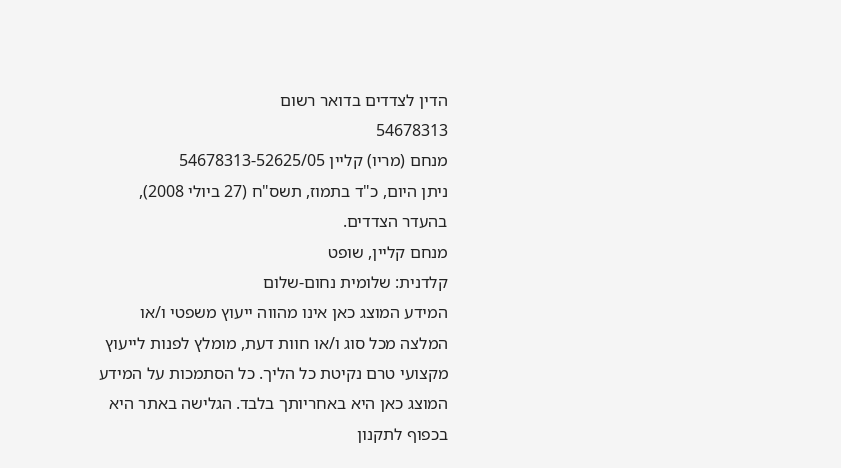הדין לצדדים בדואר רשום
54678313
מנחם (מריו) קליין 54678313-52625/05
ניתן היום, כ"ד בתמוז, תשס"ח (27 ביולי 2008), בהעדר הצדדים.
מנחם קליין, שופט
קלדנית: שלומית נחום-שלום
המידע המוצג כאן אינו מהווה ייעוץ משפטי ו/או המלצה מכל סוג ו/או חוות דעת, מומלץ לפנות לייעוץ מקצועי טרם נקיטת כל הליך. כל הסתמכות על המידע המוצג כאן היא באחריותך בלבד. הגלישה באתר היא בכפוף לתקנון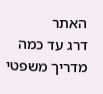האתר
דרג עד כמה מדריך משפטי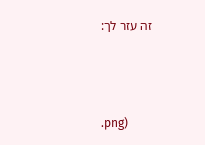זה עזר לך:



.png)